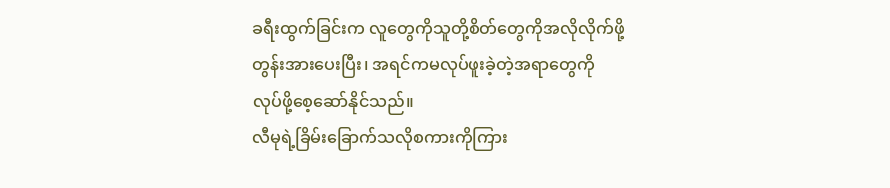ခရီးထွက်ခြင်းက လူတွေကိုသူတို့စိတ်တွေကိုအလိုလိုက်ဖို့တွန်းအားပေးပြီး၊ အရင်ကမလုပ်ဖူးခဲ့တဲ့အရာတွေကို လုပ်ဖို့စေ့ဆော်နိုင်သည်။
လီမုရဲ့ခြိမ်းခြောက်သလိုစကားကိုကြား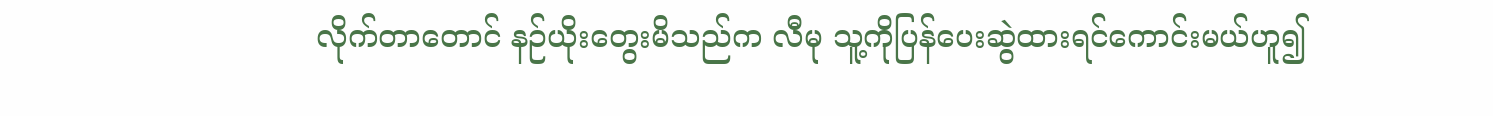လိုက်တာတောင် နဉ်ယိုးတွေးမိသည်က လီမု သူ့ကိုပြန်ပေးဆွဲထားရင်ကောင်းမယ်ဟူ၍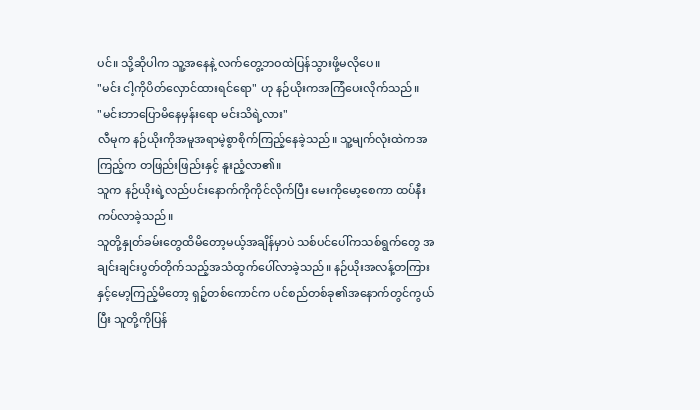ပင်။ သို့ဆိုပါက သူ့အနေနဲ့ လက်တွေ့ဘဝထဲပြန်သွားဖို့မလိုပေ။
"မင်း ငါ့ကိုပိတ်လှောင်ထားရင်ရော" ဟု နဉ်ယိုးကအကြံပေးလိုက်သည်။
"မင်းဘာပြောမိနေမှန်းရော မင်းသိရဲ့လား"
လီမုက နဉ်ယိုးကိုအမူအရာမဲ့စွာစိုက်ကြည့်နေခဲ့သည်။ သူ့မျက်လုံးထဲကအကြည့်က တဖြည်းဖြည်းနှင့် နူးညံ့လာ၏။
သူက နဉ်ယိုးရဲ့လည်ပင်းနောက်ကိုကိုင်လိုက်ပြီး မေးကိုမော့စေကာ ထပ်နီးကပ်လာခဲ့သည်။
သူတို့နှုတ်ခမ်းတွေထိမိတော့မယ့်အချိန်မှာပဲ သစ်ပင်ပေါ်ကသစ်ရွက်တွေ အချင်းချင်းပွတ်တိုက်သည့်အသံထွက်ပေါ်လာခဲ့သည်။ နဉ်ယိုးအလန့်တကြားနှင့်မော့ကြည့်မိတော့ ရှဉ့်တစ်ကောင်က ပင်စည်တစ်ခု၏အနောက်တွင်ကွယ်ပြီး သူတို့ကိုပြန်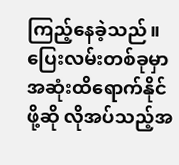ကြည့်နေခဲ့သည်။
ပြေးလမ်းတစ်ခုမှာအဆုံးထိရောက်နိုင်ဖို့ဆို လိုအပ်သည့်အ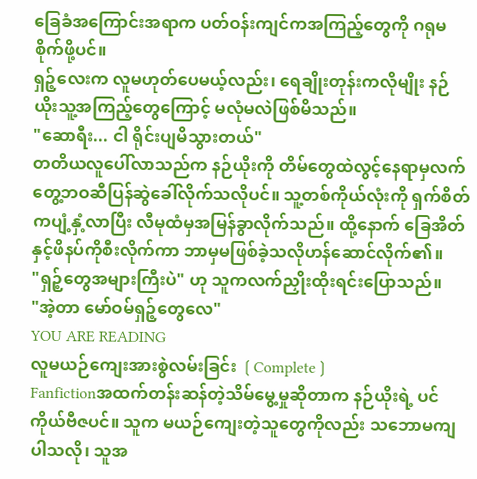ခြေခံအကြောင်းအရာက ပတ်ဝန်းကျင်ကအကြည့်တွေကို ဂရုမစိုက်ဖို့ပင်။
ရှဉ့်လေးက လူမဟုတ်ပေမယ့်လည်း၊ ရေချိုးတုန်းကလိုမျိုး နဉ်ယိုးသူ့အကြည့်တွေကြောင့် မလုံမလဲဖြစ်မိသည်။
"ဆောရီး... ငါ ရိုင်းပျမိသွားတယ်"
တတိယလူပေါ်လာသည်က နဉ်ယိုးကို တိမ်တွေထဲလွင့်နေရာမှလက်တွေ့ဘဝဆီပြန်ဆွဲခေါ်လိုက်သလိုပင်။ သူ့တစ်ကိုယ်လုံးကို ရှက်စိတ်ကပျံ့နှံ့လာပြီး လီမုထံမှအမြန်ခွာလိုက်သည်။ ထို့နောက် ခြေအိတ်နှင့်ဖိနပ်ကိုစီးလိုက်ကာ ဘာမှမဖြစ်ခဲ့သလိုဟန်ဆောင်လိုက်၏။
"ရှဉ့်တွေအများကြီးပဲ" ဟု သူကလက်ညှိုးထိုးရင်းပြောသည်။
"အဲ့တာ မော်ဝမ်ရှဉ့်တွေလေ"
YOU ARE READING
လူမယဉ်ကျေးအားစွဲလမ်းခြင်း ❲Complete❳
Fanfictionအထက်တန်းဆန်တဲ့သိမ်မွေ့မှုဆိုတာက နဉ်ယိုးရဲ့ ပင်ကိုယ်ဗီဇပင်။ သူက မယဉ်ကျေးတဲ့သူတွေကိုလည်း သဘောမကျပါသလို၊ သူအ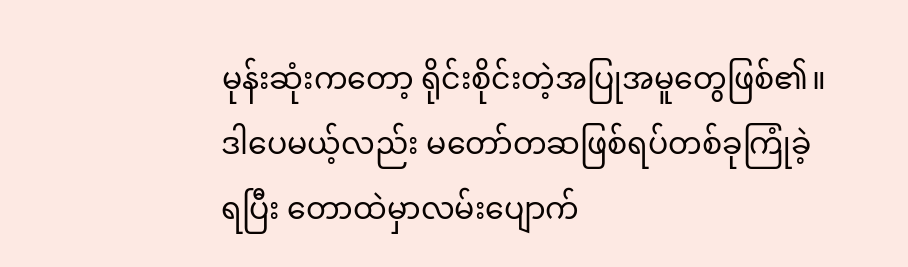မုန်းဆုံးကတော့ ရိုင်းစိုင်းတဲ့အပြုအမူတွေဖြစ်၏။ ဒါပေမယ့်လည်း မတော်တဆဖြစ်ရပ်တစ်ခုကြုံခဲ့ရပြီး တောထဲမှာလမ်းပျောက်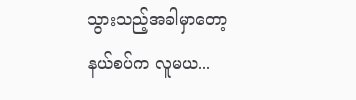သွားသည့်အခါမှာတော့ နယ်စပ်က လူမယ...